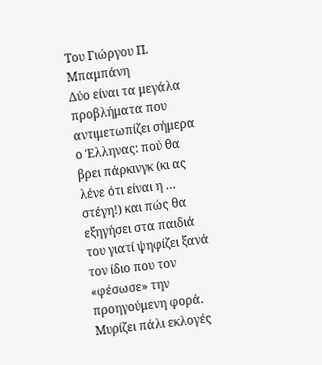Του Γιώργου Π. Μπαμπάνη
Δύο είναι τα μεγάλα προβλήματα που αντιμετωπίζει σήμερα ο Έλληνας: πού θα βρει πάρκινγκ (κι ας λένε ότι είναι η … στέγη!) και πώς θα εξηγήσει στα παιδιά του γιατί ψηφίζει ξανά τον ίδιο που τον «φέσωσε» την προηγούμενη φορά.
Μυρίζει πάλι εκλογές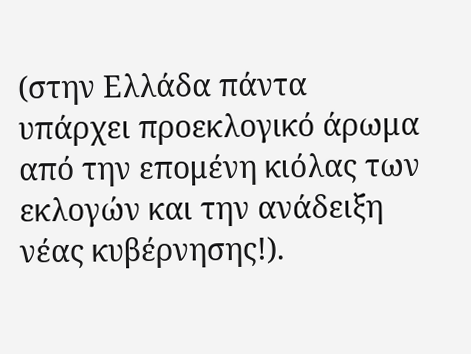(στην Ελλάδα πάντα υπάρχει προεκλογικό άρωμα από την επομένη κιόλας των εκλογών και την ανάδειξη νέας κυβέρνησης!).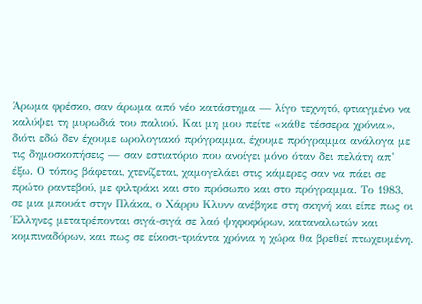Άρωμα φρέσκο, σαν άρωμα από νέο κατάστημα — λίγο τεχνητό, φτιαγμένο να καλύψει τη μυρωδιά του παλιού. Και μη μου πείτε «κάθε τέσσερα χρόνια», διότι εδώ δεν έχουμε ωρολογιακό πρόγραμμα, έχουμε πρόγραμμα ανάλογα με τις δημοσκοπήσεις — σαν εστιατόριο που ανοίγει μόνο όταν δει πελάτη απ’ έξω. Ο τόπος βάφεται, χτενίζεται, χαμογελάει στις κάμερες σαν να πάει σε πρώτο ραντεβού, με φιλτράκι και στο πρόσωπο και στο πρόγραμμα. Το 1983, σε μια μπουάτ στην Πλάκα, ο Χάρρυ Κλυνν ανέβηκε στη σκηνή και είπε πως οι Έλληνες μετατρέπονται σιγά-σιγά σε λαό ψηφοφόρων, καταναλωτών και κομπιναδόρων, και πως σε είκοσι-τριάντα χρόνια η χώρα θα βρεθεί πτωχευμένη.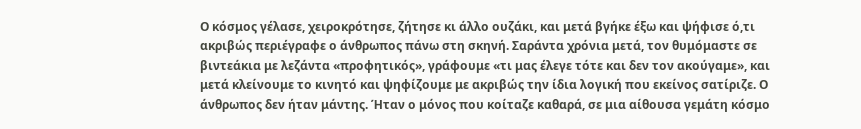Ο κόσμος γέλασε, χειροκρότησε, ζήτησε κι άλλο ουζάκι, και μετά βγήκε έξω και ψήφισε ό,τι ακριβώς περιέγραφε ο άνθρωπος πάνω στη σκηνή. Σαράντα χρόνια μετά, τον θυμόμαστε σε βιντεάκια με λεζάντα «προφητικός», γράφουμε «τι μας έλεγε τότε και δεν τον ακούγαμε», και μετά κλείνουμε το κινητό και ψηφίζουμε με ακριβώς την ίδια λογική που εκείνος σατίριζε. Ο άνθρωπος δεν ήταν μάντης. Ήταν ο μόνος που κοίταζε καθαρά, σε μια αίθουσα γεμάτη κόσμο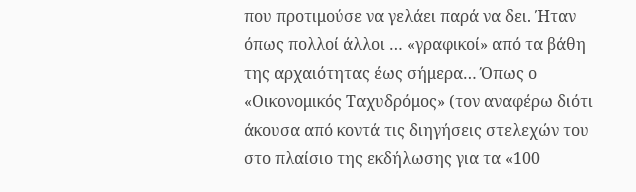που προτιμούσε να γελάει παρά να δει. Ήταν όπως πολλοί άλλοι … «γραφικοί» από τα βάθη της αρχαιότητας έως σήμερα… Όπως ο «Οικονομικός Ταχυδρόμος» (τον αναφέρω διότι άκουσα από κοντά τις διηγήσεις στελεχών του στο πλαίσιο της εκδήλωσης για τα «100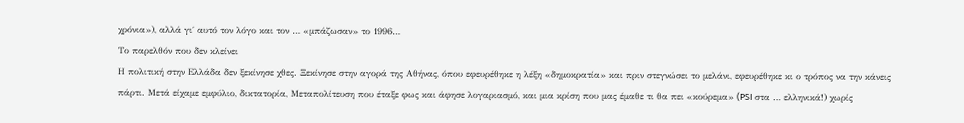χρόνια»), αλλά γι΄ αυτό τον λόγο και τον … «μπάζωσαν» το 1996…
Το παρελθόν που δεν κλείνει
Η πολιτική στην Ελλάδα δεν ξεκίνησε χθες. Ξεκίνησε στην αγορά της Αθήνας, όπου εφευρέθηκε η λέξη «δημοκρατία» και πριν στεγνώσει το μελάνι, εφευρέθηκε κι ο τρόπος να την κάνεις πάρτι. Μετά είχαμε εμφύλιο, δικτατορία, Μεταπολίτευση που έταξε φως και άφησε λογαριασμό, και μια κρίση που μας έμαθε τι θα πει «κούρεμα» (PSI στα … ελληνικά!) χωρίς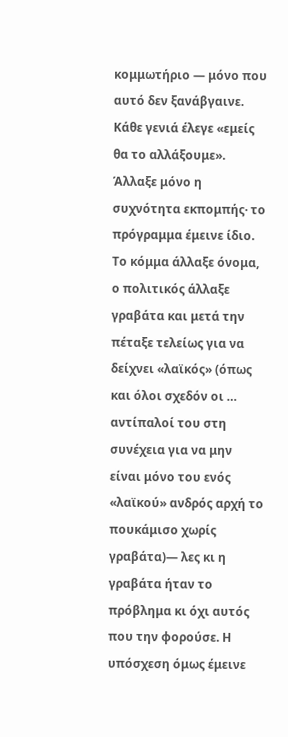κομμωτήριο — μόνο που αυτό δεν ξανάβγαινε. Κάθε γενιά έλεγε «εμείς θα το αλλάξουμε». Άλλαξε μόνο η συχνότητα εκπομπής· το πρόγραμμα έμεινε ίδιο. Το κόμμα άλλαξε όνομα, ο πολιτικός άλλαξε γραβάτα και μετά την πέταξε τελείως για να δείχνει «λαϊκός» (όπως και όλοι σχεδόν οι … αντίπαλοί του στη συνέχεια για να μην είναι μόνο του ενός «λαϊκού» ανδρός αρχή το πουκάμισο χωρίς γραβάτα)— λες κι η γραβάτα ήταν το πρόβλημα κι όχι αυτός που την φορούσε. Η υπόσχεση όμως έμεινε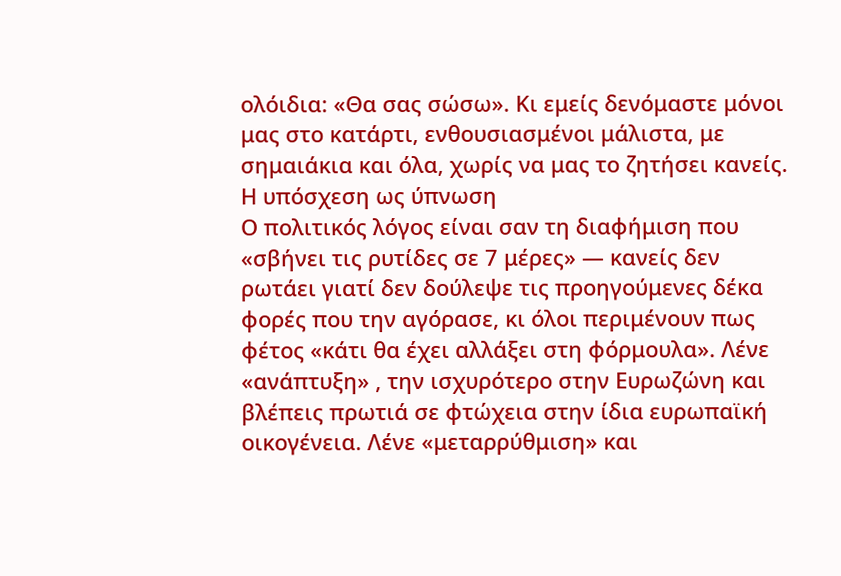ολόιδια: «Θα σας σώσω». Κι εμείς δενόμαστε μόνοι μας στο κατάρτι, ενθουσιασμένοι μάλιστα, με σημαιάκια και όλα, χωρίς να μας το ζητήσει κανείς.
Η υπόσχεση ως ύπνωση
Ο πολιτικός λόγος είναι σαν τη διαφήμιση που «σβήνει τις ρυτίδες σε 7 μέρες» — κανείς δεν ρωτάει γιατί δεν δούλεψε τις προηγούμενες δέκα φορές που την αγόρασε, κι όλοι περιμένουν πως φέτος «κάτι θα έχει αλλάξει στη φόρμουλα». Λένε «ανάπτυξη» , την ισχυρότερο στην Ευρωζώνη και βλέπεις πρωτιά σε φτώχεια στην ίδια ευρωπαϊκή οικογένεια. Λένε «μεταρρύθμιση» και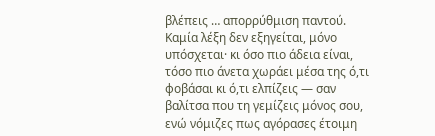βλέπεις … απορρύθμιση παντού. Καμία λέξη δεν εξηγείται, μόνο υπόσχεται· κι όσο πιο άδεια είναι, τόσο πιο άνετα χωράει μέσα της ό,τι φοβάσαι κι ό,τι ελπίζεις — σαν βαλίτσα που τη γεμίζεις μόνος σου, ενώ νόμιζες πως αγόρασες έτοιμη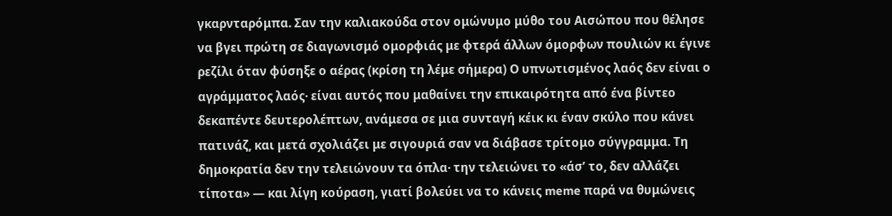γκαρνταρόμπα. Σαν την καλιακούδα στον ομώνυμο μύθο του Αισώπου που θέλησε να βγει πρώτη σε διαγωνισμό ομορφιάς με φτερά άλλων όμορφων πουλιών κι έγινε ρεζίλι όταν φύσηξε ο αέρας (κρίση τη λέμε σήμερα) Ο υπνωτισμένος λαός δεν είναι ο αγράμματος λαός· είναι αυτός που μαθαίνει την επικαιρότητα από ένα βίντεο δεκαπέντε δευτερολέπτων, ανάμεσα σε μια συνταγή κέικ κι έναν σκύλο που κάνει πατινάζ, και μετά σχολιάζει με σιγουριά σαν να διάβασε τρίτομο σύγγραμμα. Τη δημοκρατία δεν την τελειώνουν τα όπλα· την τελειώνει το «άσ’ το, δεν αλλάζει τίποτα» — και λίγη κούραση, γιατί βολεύει να το κάνεις meme παρά να θυμώνεις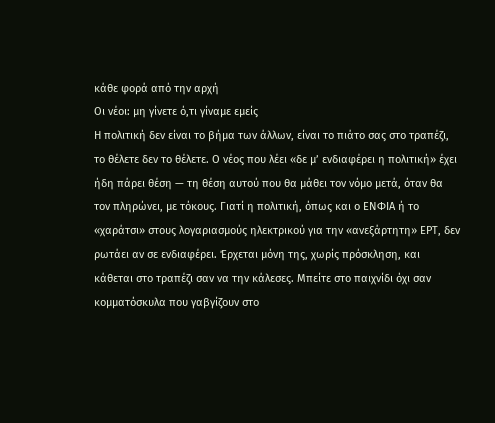κάθε φορά από την αρχή
Οι νέοι: μη γίνετε ό,τι γίναμε εμείς
Η πολιτική δεν είναι το βήμα των άλλων, είναι το πιάτο σας στο τραπέζι, το θέλετε δεν το θέλετε. Ο νέος που λέει «δε μ’ ενδιαφέρει η πολιτική» έχει ήδη πάρει θέση — τη θέση αυτού που θα μάθει τον νόμο μετά, όταν θα τον πληρώνει, με τόκους. Γιατί η πολιτική, όπως και ο ΕΝΦΙΑ ή το «χαράτσι» στους λογαριασμούς ηλεκτρικού για την «ανεξάρτητη» ΕΡΤ, δεν ρωτάει αν σε ενδιαφέρει. Έρχεται μόνη της, χωρίς πρόσκληση, και κάθεται στο τραπέζι σαν να την κάλεσες. Μπείτε στο παιχνίδι όχι σαν κομματόσκυλα που γαβγίζουν στο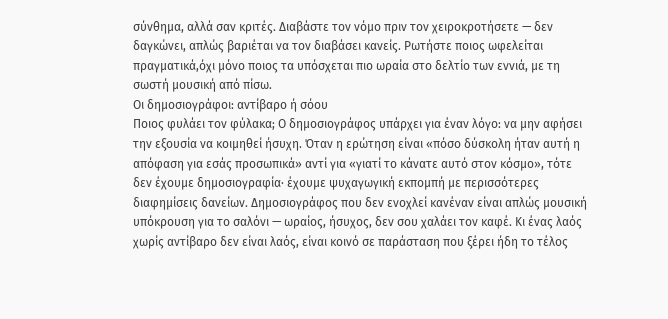σύνθημα, αλλά σαν κριτές. Διαβάστε τον νόμο πριν τον χειροκροτήσετε — δεν δαγκώνει, απλώς βαριέται να τον διαβάσει κανείς. Ρωτήστε ποιος ωφελείται πραγματικά,όχι μόνο ποιος τα υπόσχεται πιο ωραία στο δελτίο των εννιά, με τη σωστή μουσική από πίσω.
Οι δημοσιογράφοι: αντίβαρο ή σόου
Ποιος φυλάει τον φύλακα; Ο δημοσιογράφος υπάρχει για έναν λόγο: να μην αφήσει την εξουσία να κοιμηθεί ήσυχη. Όταν η ερώτηση είναι «πόσο δύσκολη ήταν αυτή η απόφαση για εσάς προσωπικά» αντί για «γιατί το κάνατε αυτό στον κόσμο», τότε δεν έχουμε δημοσιογραφία· έχουμε ψυχαγωγική εκπομπή με περισσότερες διαφημίσεις δανείων. Δημοσιογράφος που δεν ενοχλεί κανέναν είναι απλώς μουσική υπόκρουση για το σαλόνι — ωραίος, ήσυχος, δεν σου χαλάει τον καφέ. Κι ένας λαός χωρίς αντίβαρο δεν είναι λαός, είναι κοινό σε παράσταση που ξέρει ήδη το τέλος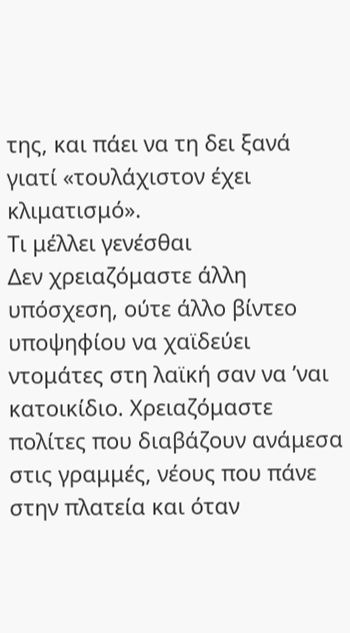της, και πάει να τη δει ξανά γιατί «τουλάχιστον έχει κλιματισμό».
Τι μέλλει γενέσθαι
Δεν χρειαζόμαστε άλλη υπόσχεση, ούτε άλλο βίντεο υποψηφίου να χαϊδεύει ντομάτες στη λαϊκή σαν να ’ναι κατοικίδιο. Χρειαζόμαστε πολίτες που διαβάζουν ανάμεσα στις γραμμές, νέους που πάνε στην πλατεία και όταν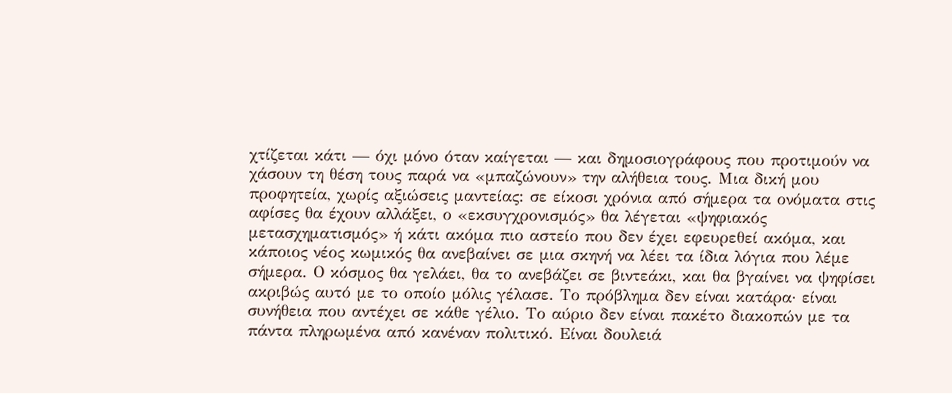χτίζεται κάτι — όχι μόνο όταν καίγεται — και δημοσιογράφους που προτιμούν να χάσουν τη θέση τους παρά να «μπαζώνουν» την αλήθεια τους. Μια δική μου προφητεία, χωρίς αξιώσεις μαντείας: σε είκοσι χρόνια από σήμερα τα ονόματα στις αφίσες θα έχουν αλλάξει, ο «εκσυγχρονισμός» θα λέγεται «ψηφιακός μετασχηματισμός» ή κάτι ακόμα πιο αστείο που δεν έχει εφευρεθεί ακόμα, και κάποιος νέος κωμικός θα ανεβαίνει σε μια σκηνή να λέει τα ίδια λόγια που λέμε σήμερα. Ο κόσμος θα γελάει, θα το ανεβάζει σε βιντεάκι, και θα βγαίνει να ψηφίσει ακριβώς αυτό με το οποίο μόλις γέλασε. Το πρόβλημα δεν είναι κατάρα· είναι συνήθεια που αντέχει σε κάθε γέλιο. Το αύριο δεν είναι πακέτο διακοπών με τα πάντα πληρωμένα από κανέναν πολιτικό. Είναι δουλειά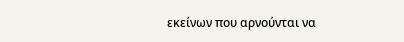εκείνων που αρνούνται να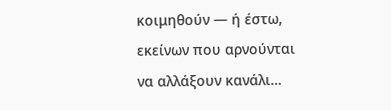κοιμηθούν — ή έστω, εκείνων που αρνούνται να αλλάξουν κανάλι…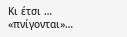Κι έτσι … «πνίγονται»…